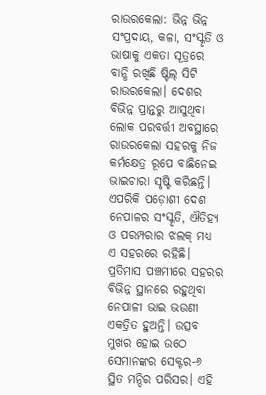ରାଉରକେଲା: ଭିନ୍ନ ଭିନ୍ନ ସଂପ୍ରଦାୟ, କଳା, ସଂସ୍କୃତି ଓ ଭାଷାକୁ ଏକତା ସୂତ୍ରରେ ବାନ୍ଧି ରଖିଛି ଷ୍ଟିଲ୍ ସିଟି ରାଉରକେଲା। ଦେଶର ବିଭିନ୍ନ ପ୍ରାନ୍ତରୁ ଆସୁଥିବା ଲୋକ ପରବର୍ତ୍ତୀ ଅବସ୍ଥାରେ ରାଉରକେଲା ସହରକୁ ନିଜ କର୍ମକ୍ଷେତ୍ର ରୂପେ ବାଛିନେଇ ଭାଇଚାରା ସୃଷ୍ଟି କରିଛନ୍ତି। ଏପରିକି ପଡ଼ୋଶୀ ଦେଶ ନେପାଳର ସଂସ୍କୃତି, ଐତିହ୍ୟ ଓ ପରମ୍ପରାର ଝଲକ୍ ମଧ୍ୟ ଏ ସହରରେ ରହିଛି। ପ୍ରତିମାସ ପଞ୍ଚମୀରେ ସହରର ବିଭିନ୍ନ ସ୍ଥାନରେ ରହୁଥିବା ନେପାଳୀ ଭାଇ ଭଉଣୀ ଏକତ୍ରିତ ହୁଅନ୍ତି। ଉତ୍ସବ ମୁଖର ହୋଇ ଉଠେ ସେମାନଙ୍କର ସେକ୍ଟର-୬ ସ୍ଥିତ ମନ୍ଦିର ପରିସର। ଏହି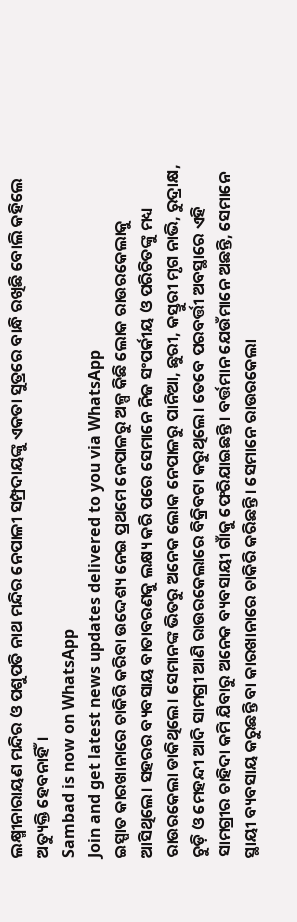ଲକ୍ଷ୍ମୀନାରାୟଣ ମନ୍ଦିର ଓ ପଶୁପତି ନାଥ ମନ୍ଦିର ନେପାଳୀ ସମ୍ପ୍ରଦାୟଙ୍କୁ ଏକତା ସୁତ୍ରରେ ବାନ୍ଧି ରଖିଛି ବୋଲି କହିଲେ ଅତ୍ୟୁକ୍ତି ହେବନାହିଁ।
Sambad is now on WhatsApp
Join and get latest news updates delivered to you via WhatsApp
ଇସ୍ପାତ କାରଖାନାରେ ଚାକିରି କରିବା ଉଦ୍ଦେଶ୍ୟ ନେଇ ପ୍ରଥମେ ନେପାଳରୁ ଅଳ୍ପ କିଛି ଲୋକ ରାଉରକେଲାକୁ ଆସିଥିଲେ। ସହରର ବ୍ୟବସାୟ ବାତାବରଣକୁ ଲକ୍ଷ୍ୟ କରି ପରେ ସେମାନେ ନିଜ ସଂପର୍କୀୟ ଓ ପରିଚିତଙ୍କୁ ମଧ୍ୟ ରାଉରକେଲା ଡାକିଥିଲେ। ସେମାନଙ୍କ ଭିତରୁ ଅନେକ ଲୋକ ନେପାଳରୁ ପାନିଆ, ଛୁରୀ, କସ୍ତୁରୀ ମୃଗ ନାଭି, ରୁଦ୍ରାକ୍ଷ, ଚୁଡ଼ି ଓ ମେହନ୍ଦୀ ଆଦି ସାମଗ୍ରୀ ଆଣି ରାଉରକେଲାରେ ବିକ୍ରିବଟା କରୁଥିଲେ। ତେବେ ପରବର୍ତ୍ତୀ ଅବସ୍ଥାରେ ଏହି ସାମଗ୍ରୀର ଚାହିଦା କମି ଯିବାରୁ ଅନେକ ବ୍ୟବସାୟୀ ଗାଁକୁ ଫେରିଯାଇଛନ୍ତି। ବର୍ତ୍ତମାନ ଯେଉଁମାନେ ଅଛନ୍ତି, ସେମାନେ ସ୍ଥାୟୀ ବ୍ୟବସାୟ କରୁଛନ୍ତି ବା କାରଖାନାରେ ଚାକିରି କରିଛନ୍ତି। ସେମାନେ ରାଉରକେଲା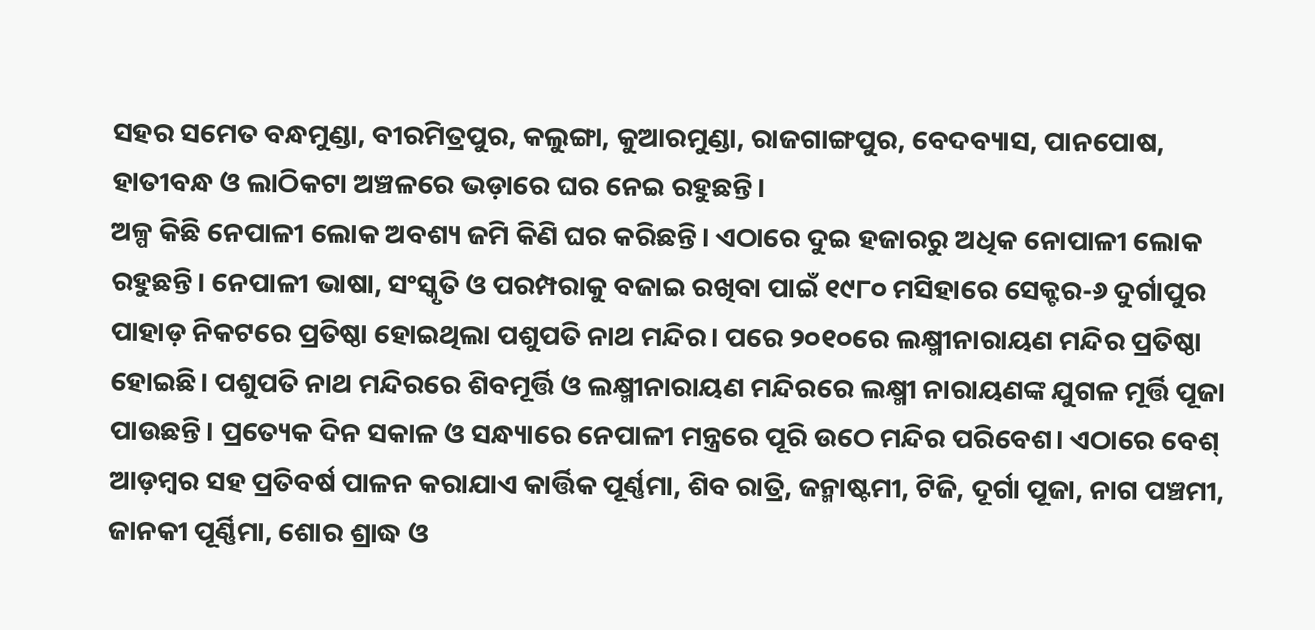ସହର ସମେତ ବନ୍ଧମୁଣ୍ଡା, ବୀରମିତ୍ରପୁର, କଲୁଙ୍ଗା, କୁଆରମୁଣ୍ଡା, ରାଜଗାଙ୍ଗପୁର, ବେଦବ୍ୟାସ, ପାନପୋଷ, ହାତୀବନ୍ଧ ଓ ଲାଠିକଟା ଅଞ୍ଚଳରେ ଭଡ଼ାରେ ଘର ନେଇ ରହୁଛନ୍ତି।
ଅଳ୍ପ କିଛି ନେପାଳୀ ଲୋକ ଅବଶ୍ୟ ଜମି କିଣି ଘର କରିଛନ୍ତି। ଏଠାରେ ଦୁଇ ହଜାରରୁ ଅଧିକ ନୋପାଳୀ ଲୋକ ରହୁଛନ୍ତି। ନେପାଳୀ ଭାଷା, ସଂସ୍କୃତି ଓ ପରମ୍ପରାକୁ ବଜାଇ ରଖିବା ପାଇଁ ୧୯୮୦ ମସିହାରେ ସେକ୍ଟର-୬ ଦୁର୍ଗାପୁର ପାହାଡ଼ ନିକଟରେ ପ୍ରତିଷ୍ଠା ହୋଇଥିଲା ପଶୁପତି ନାଥ ମନ୍ଦିର। ପରେ ୨୦୧୦ରେ ଲକ୍ଷ୍ମୀନାରାୟଣ ମନ୍ଦିର ପ୍ରତିଷ୍ଠା ହୋଇଛି। ପଶୁପତି ନାଥ ମନ୍ଦିରରେ ଶିବମୂର୍ତ୍ତି ଓ ଲକ୍ଷ୍ମୀନାରାୟଣ ମନ୍ଦିରରେ ଲକ୍ଷ୍ମୀ ନାରାୟଣଙ୍କ ଯୁଗଳ ମୂର୍ତ୍ତି ପୂଜା ପାଉଛନ୍ତି। ପ୍ରତ୍ୟେକ ଦିନ ସକାଳ ଓ ସନ୍ଧ୍ୟାରେ ନେପାଳୀ ମନ୍ତ୍ରରେ ପୂରି ଉଠେ ମନ୍ଦିର ପରିବେଶ। ଏଠାରେ ବେଶ୍ ଆଡ଼ମ୍ବର ସହ ପ୍ରତିବର୍ଷ ପାଳନ କରାଯାଏ କାର୍ତ୍ତିକ ପୂର୍ଣ୍ଣମା, ଶିବ ରାତ୍ରି, ଜନ୍ମାଷ୍ଟମୀ, ଟିଜି, ଦୂର୍ଗା ପୂଜା, ନାଗ ପଞ୍ଚମୀ, ଜାନକୀ ପୂର୍ଣ୍ଣିମା, ଶୋର ଶ୍ରାଦ୍ଧ ଓ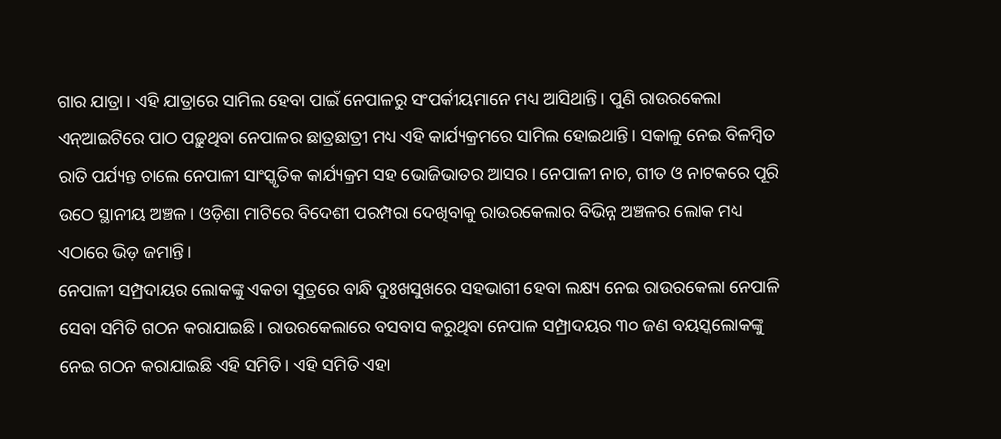ଗାର ଯାତ୍ରା। ଏହି ଯାତ୍ରାରେ ସାମିଲ ହେବା ପାଇଁ ନେପାଳରୁ ସଂପର୍କୀୟମାନେ ମଧ୍ୟ ଆସିଥାନ୍ତି। ପୁଣି ରାଉରକେଲା ଏନ୍ଆଇଟିରେ ପାଠ ପଢ଼ୁଥିବା ନେପାଳର ଛାତ୍ରଛାତ୍ରୀ ମଧ୍ୟ ଏହି କାର୍ଯ୍ୟକ୍ରମରେ ସାମିଲ ହୋଇଥାନ୍ତି। ସକାଳୁ ନେଇ ବିଳମ୍ବିତ ରାତି ପର୍ଯ୍ୟନ୍ତ ଚାଲେ ନେପାଳୀ ସାଂସ୍କୃତିକ କାର୍ଯ୍ୟକ୍ରମ ସହ ଭୋଜିଭାତର ଆସର। ନେପାଳୀ ନାଚ, ଗୀତ ଓ ନାଟକରେ ପୂରି ଉଠେ ସ୍ଥାନୀୟ ଅଞ୍ଚଳ। ଓଡ଼ିଶା ମାଟିରେ ବିଦେଶୀ ପରମ୍ପରା ଦେଖିବାକୁ ରାଉରକେଲାର ବିଭିନ୍ନ ଅଞ୍ଚଳର ଲୋକ ମଧ୍ୟ ଏଠାରେ ଭିଡ଼ ଜମାନ୍ତି।
ନେପାଳୀ ସମ୍ପ୍ରଦାୟର ଲୋକଙ୍କୁ ଏକତା ସୁତ୍ରରେ ବାନ୍ଧି ଦୁଃଖସୁଖରେ ସହଭାଗୀ ହେବା ଲକ୍ଷ୍ୟ ନେଇ ରାଉରକେଲା ନେପାଳି ସେବା ସମିତି ଗଠନ କରାଯାଇଛି। ରାଉରକେଲାରେ ବସବାସ କରୁଥିବା ନେପାଳ ସମ୍ପ୍ରାଦୟର ୩୦ ଜଣ ବୟସ୍କଲୋକଙ୍କୁ ନେଇ ଗଠନ କରାଯାଇଛି ଏହି ସମିତି। ଏହି ସମିତି ଏହା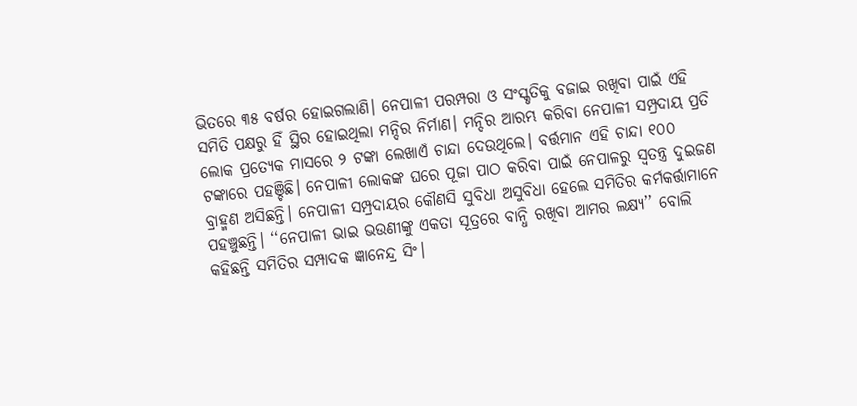ଭିତରେ ୩୫ ବର୍ଷର ହୋଇଗଲାଣି। ନେପାଳୀ ପରମ୍ପରା ଓ ସଂସ୍କୃତିକୁ ବଜାଇ ରଖିବା ପାଇଁ ଏହି ସମିତି ପକ୍ଷରୁ ହିଁ ସ୍ଥିର ହୋଇଥିଲା ମନ୍ଦିର ନିର୍ମାଣ। ମନ୍ଦିର ଆରମ୍ଭ କରିବା ନେପାଳୀ ସମ୍ପ୍ରଦାୟ ପ୍ରତି ଲୋକ ପ୍ରତ୍ୟେକ ମାସରେ ୨ ଟଙ୍କା ଲେଖାଏଁ ଚାନ୍ଦା ଦେଉଥିଲେ। ବର୍ତ୍ତମାନ ଏହି ଚାନ୍ଦା ୧୦୦ ଟଙ୍କାରେ ପହଞ୍ଚିଛି। ନେପାଳୀ ଲୋକଙ୍କ ଘରେ ପୂଜା ପାଠ କରିବା ପାଇଁ ନେପାଳରୁ ସ୍ବତନ୍ତ୍ର ଦୁଇଜଣ ବ୍ରାହ୍ମଣ ଅସିଛନ୍ତି। ନେପାଳୀ ସମ୍ପ୍ରଦାୟର କୌଣସି ସୁବିଧା ଅସୁବିଧା ହେଲେ ସମିତିର କର୍ମକର୍ତ୍ତାମାନେ ପହଞ୍ଚୁଛନ୍ତି। ‘‘ନେପାଳୀ ଭାଇ ଭଉଣୀଙ୍କୁ ଏକତା ସୂତ୍ରରେ ବାନ୍ଧି ରଖିବା ଆମର ଲକ୍ଷ୍ୟ’’ ବୋଲି କହିଛନ୍ତି ସମିତିର ସମ୍ପାଦକ ଜ୍ଞାନେନ୍ଦ୍ର ସିଂ।